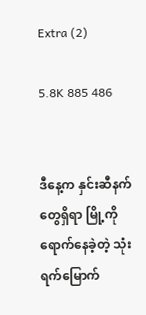Extra (2)

5.8K 885 486


ဒီနေ့က နှင်းဆီနက်တွေရှိရာ မြို့ကို ရောက်နေခဲ့တဲ့ သုံးရက်မြောက်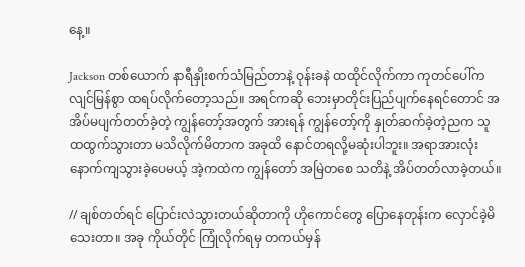နေ့။

Jackson တစ်ယောက် နာရီနှိုးစက်သံမြည်တာနဲ့ ဝုန်းခနဲ ထထိုင်လိုက်‌ကာ ကုတင်ပေါ်က လျင်မြန်စွာ ထရပ်လိုက်တော့သည်။ အရင်ကဆို ဘေးမှာတိုင်းပြည်ပျက်နေရင်တောင် အအိပ်မပျက်တတ်ခဲ့တဲ့ ကျွန်တော့်အတွက် အားရန် ကျွန်တော့်ကို နှုတ်ဆက်ခဲ့တဲ့ညက သူ ထထွက်သွားတာ မသိလိုက်မိတာက အခုထိ နောင်တရလို့မဆုံးပါဘူး။ အရာအားလုံး နောက်ကျသွားခဲ့ပေမယ့် အဲ့ကထဲက ကျွန်တော် အမြဲတစေ သတိနဲ့ အိပ်တတ်လာခဲ့တယ်။

// ချစ်တတ်ရင် ပြောင်းလဲသွားတယ်ဆိုတာကို ဟိုကောင်တွေ ပြောနေတုန်းက လှောင်ခဲ့မိသေးတာ။ အခု ကိုယ်တိုင် ကြုံလိုက်ရမှ တကယ်မှန်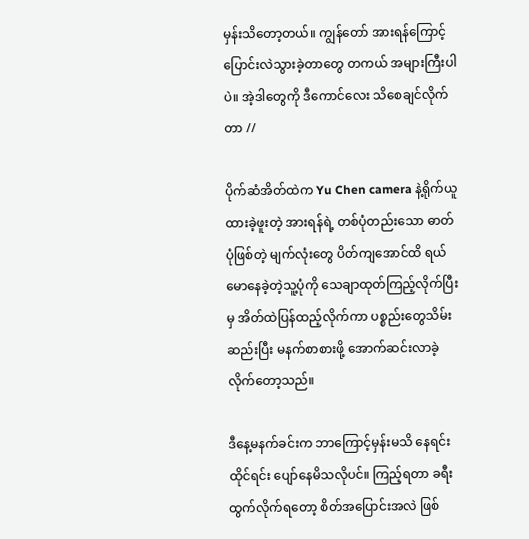မှန်းသိတော့တယ်။ ကျွန်တော် အားရန်ကြောင့် ပြောင်းလဲသွားခဲ့တာတွေ တကယ် အများကြီးပါပဲ။ အဲ့ဒါတွေကို ဒီကောင်လေး သိစေချင်လိုက်တာ //

ပိုက်ဆံအိတ်ထဲက Yu Chen camera နဲ့ရိုက်ယူထားခဲ့ဖူးတဲ့ အားရန်ရဲ့ တစ်ပုံတည်းသော ဓာတ်ပုံဖြစ်တဲ့ မျက်လုံးတွေ ပိတ်ကျအောင်ထိ ရယ်မောနေခဲ့တဲ့သူ့ပုံကို သေချာထုတ်ကြည့်လိုက်ပြီးမှ အိတ်ထဲပြန်ထည့်လိုက်ကာ ပစ္စည်းတွေသိမ်းဆည်းပြီး မနက်စာစားဖို့ အောက်ဆင်းလာခဲ့လိုက်တော့သည်။

ဒီနေ့မနက်ခင်းက ဘာကြောင့်မှန်းမသိ နေရင်းထိုင်ရင်း ပျော်နေမိသလိုပင်။ ကြည့်ရတာ ခရီးထွက်လိုက်ရတော့ စိတ်အပြောင်းအလဲ ဖြစ်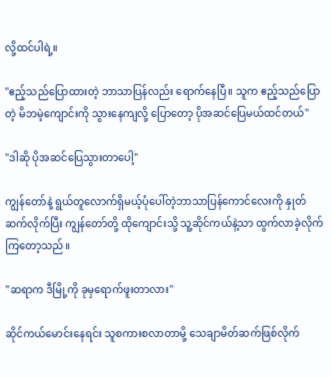လို့ထင်ပါရဲ့။

"ဧည့်သည်ပြောထားတဲ့ ဘာသာပြန်လည်း ရောက်နေပြီ။ သူက ဧည့်သည်ပြောတဲ့ မိဘမဲ့ကျောင်းကို သွားနေကျလို့ ပြောတော့ ပိုအဆင်ပြေမယ်ထင်တယ်"

"ဒါဆို ပိုအဆင်ပြေသွားတာပေါ့"

ကျွန်‌တော်နဲ့ ရွယ်တူလောက်ရှိမယ့်ပုံပေါ်တဲ့ဘာသာပြန်ကောင်လေးကို နှုတ်ဆက်လိုက်ပြီး ကျွန်တော်တို့ ထိုကျောင်းသို့ သူ့ဆိုင်ကယ်နဲ့သာ ထွက်လာခဲ့လိုက်ကြတော့သည်။

"ဆရာက ဒီမြို့ကို ခုမှရောက်ဖူးတာလား"

ဆိုင်ကယ်မောင်းနေရင်း သူစကားစလာတာမို့ သေချာမိတ်ဆက်ဖြစ်လိုက်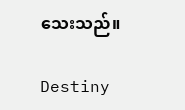သေးသည်။

Destiny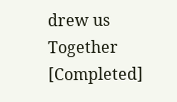drew us Together [Completed]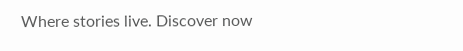Where stories live. Discover now